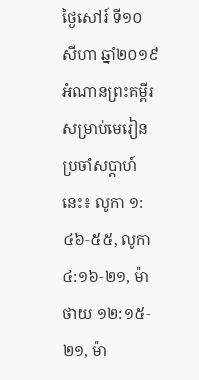ថ្ងៃសៅរ៍ ទី១០ សីហា ឆ្នាំ២០១៩
អំណានព្រះគម្ពីរសម្រាប់មេរៀនប្រចាំសប្តាហ៍នេះ៖ លូកា ១:៤៦‑៥៥, លូកា ៤:១៦‑២១, ម៉ាថាយ ១២:១៥‑២១, ម៉ា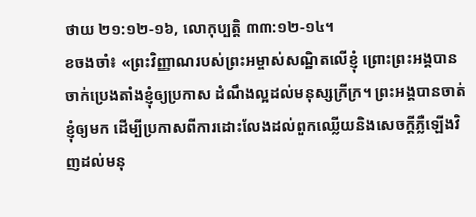ថាយ ២១:១២‑១៦, លោកុប្បត្តិ ៣៣:១២‑១៤។
ខចងចាំ៖ «ព្រះវិញ្ញាណរបស់ព្រះអម្ចាស់សណ្ឋិតលើខ្ញុំ ព្រោះព្រះអង្គបានចាក់ប្រេងតាំងខ្ញុំឲ្យប្រកាស ដំណឹងល្អដល់មនុស្សក្រីក្រ។ ព្រះអង្គបានចាត់ខ្ញុំឲ្យមក ដើម្បីប្រកាសពីការដោះលែងដល់ពួកឈ្លើយនិងសេចក្តីភ្លឺឡើងវិញដល់មនុ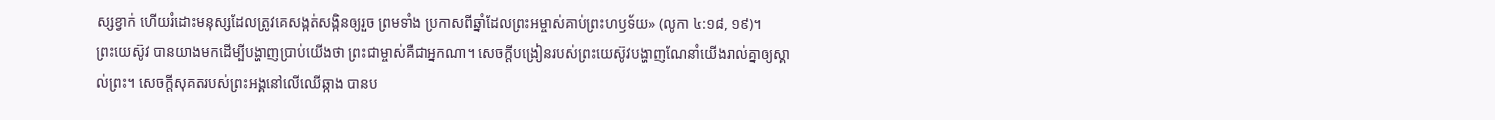ស្សខ្វាក់ ហើយរំដោះមនុស្សដែលត្រូវគេសង្កត់សង្កិនឲ្យរួច ព្រមទាំង ប្រកាសពីឆ្នាំដែលព្រះអម្ចាស់គាប់ព្រះហឫទ័យ» (លូកា ៤:១៨, ១៩)។
ព្រះយេស៊ូវ បានយាងមកដើម្បីបង្ហាញប្រាប់យើងថា ព្រះជាម្ចាស់គឺជាអ្នកណា។ សេចក្តីបង្រៀនរបស់ព្រះយេស៊ូវបង្ហាញណែនាំយើងរាល់គ្នាឲ្យស្គាល់ព្រះ។ សេចក្តីសុគតរបស់ព្រះអង្គនៅលើឈើឆ្កាង បានប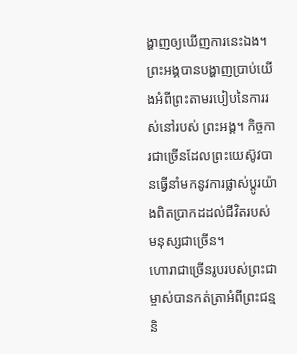ង្ហាញឲ្យឃើញការនេះឯង។ ព្រះអង្គបានបង្ហាញប្រាប់យើងអំពីព្រះតាមរបៀបនៃការរស់នៅរបស់ ព្រះអង្គ។ កិច្ចការជាច្រើនដែលព្រះយេស៊ូវបានធ្វើនាំមកនូវការផ្លាស់ប្តូរយ៉ាងពិតប្រាកដដល់ជីវិតរបស់មនុស្សជាច្រើន។
ហោរាជាច្រើនរូបរបស់ព្រះជាម្ចាស់បានកត់ត្រាអំពីព្រះជន្ម និ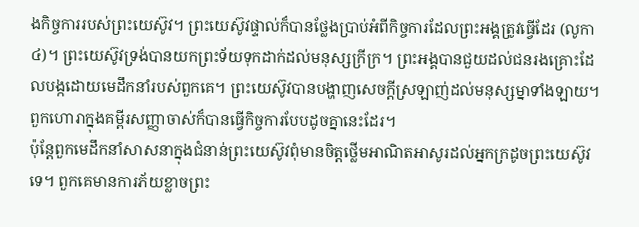ងកិច្ចការរបស់ព្រះយេស៊ូវ។ ព្រះយេស៊ូវផ្ទាល់ក៏បានថ្លែងប្រាប់អំពីកិច្ចការដែលព្រះអង្គត្រូវធ្វើដែរ (លូកា ៤)។ ព្រះយេស៊ូវទ្រង់បានយកព្រះទ័យទុកដាក់ដល់មនុស្សក្រីក្រ។ ព្រះអង្គបានជួយដល់ជនរងគ្រោះដែលបង្កដោយមេដឹកនាំរបស់ពួកគេ។ ព្រះយេស៊ូវបានបង្ហាញសេចក្តីស្រឡាញ់ដល់មនុស្សម្នាទាំងឡាយ។ ពួកហោរាក្នុងគម្ពីរសញ្ញាចាស់ក៏បានធ្វើកិច្ចការបែបដូចគ្នានេះដែរ។
ប៉ុន្តែពួកមេដឹកនាំសាសនាក្នុងជំនាន់ព្រះយេស៊ូវពុំមានចិត្តថ្លើមអាណិតអាសូរដល់អ្នកក្រដូចព្រះយេស៊ូវទេ។ ពួកគេមានការភ័យខ្លាចព្រះ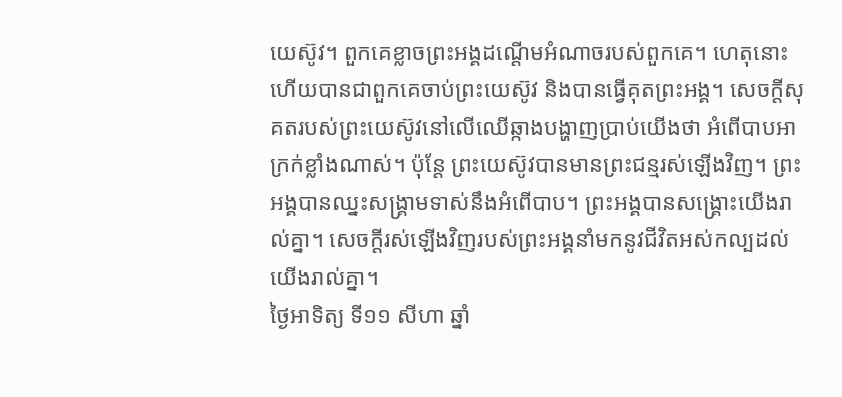យេស៊ូវ។ ពួកគេខ្លាចព្រះអង្គដណ្តើមអំណាចរបស់ពួកគេ។ ហេតុនោះហើយបានជាពួកគេចាប់ព្រះយេស៊ូវ និងបានធ្វើគុតព្រះអង្គ។ សេចក្តីសុគតរបស់ព្រះយេស៊ូវនៅលើឈើឆ្កាងបង្ហាញប្រាប់យើងថា អំពើបាបអាក្រក់ខ្លាំងណាស់។ ប៉ុន្តែ ព្រះយេស៊ូវបានមានព្រះជន្មរស់ឡើងវិញ។ ព្រះអង្គបានឈ្នះសង្គ្រាមទាស់នឹងអំពើបាប។ ព្រះអង្គបានសង្គ្រោះយើងរាល់គ្នា។ សេចក្តីរស់ឡើងវិញរបស់ព្រះអង្គនាំមកនូវជីវិតអស់កល្បដល់យើងរាល់គ្នា។
ថ្ងៃអាទិត្យ ទី១១ សីហា ឆ្នាំ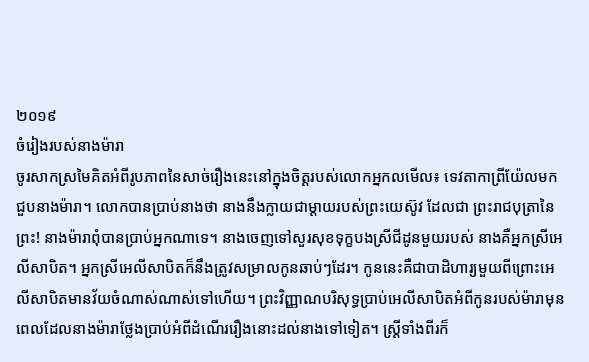២០១៩
ចំរៀងរបស់នាងម៉ារា
ចូរសាកស្រមៃគិតអំពីរូបភាពនៃសាច់រឿងនេះនៅក្នុងចិត្តរបស់លោកអ្នកលមើល៖ ទេវតាកាព្រីយ៉ែលមកជួបនាងម៉ារា។ លោកបានប្រាប់នាងថា នាងនឹងក្លាយជាម្តាយរបស់ព្រះយេស៊ូវ ដែលជា ព្រះរាជបុត្រានៃព្រះ! នាងម៉ារាពុំបានប្រាប់អ្នកណាទេ។ នាងចេញទៅសួរសុខទុក្ខបងស្រីជីដូនមួយរបស់ នាងគឺអ្នកស្រីអេលីសាបិត។ អ្នកស្រីអេលីសាបិតក៏នឹងត្រូវសម្រាលកូនឆាប់ៗដែរ។ កូននេះគឺជាបាដិហារ្យមួយពីព្រោះអេលីសាបិតមានវ័យចំណាស់ណាស់ទៅហើយ។ ព្រះវិញ្ញាណបរិសុទ្ធប្រាប់អេលីសាបិតអំពីកូនរបស់ម៉ារាមុនពេលដែលនាងម៉ារាថ្លែងប្រាប់អំពីដំណើររឿងនោះដល់នាងទៅទៀត។ ស្ត្រីទាំងពីរក៏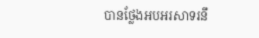បានថ្លែងអបអរសាទរនឹ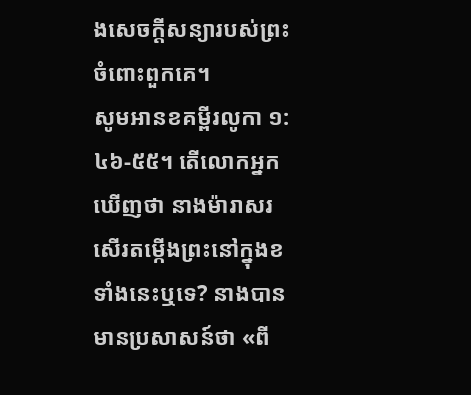ងសេចក្តីសន្យារបស់ព្រះចំពោះពួកគេ។
សូមអានខគម្ពីរលូកា ១:៤៦‑៥៥។ តើលោកអ្នកឃើញថា នាងម៉ារាសរសើរតម្កើងព្រះនៅក្នុងខទាំងនេះឬទេ? នាងបានមានប្រសាសន៍ថា «ពី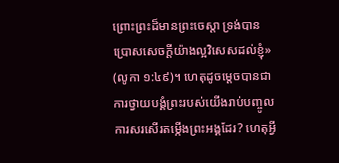ព្រោះព្រះដ៏មានព្រះចេស្តា ទ្រង់បានប្រោសសេចក្ដីយ៉ាងល្អវិសេសដល់ខ្ញុំ» (លូកា ១:៤៩)។ ហេតុដូចម្តេចបានជាការថ្វាយបង្គំព្រះរបស់យើងរាប់បញ្ចូលការសរសើរតម្កើងព្រះអង្គដែរ? ហេតុអ្វី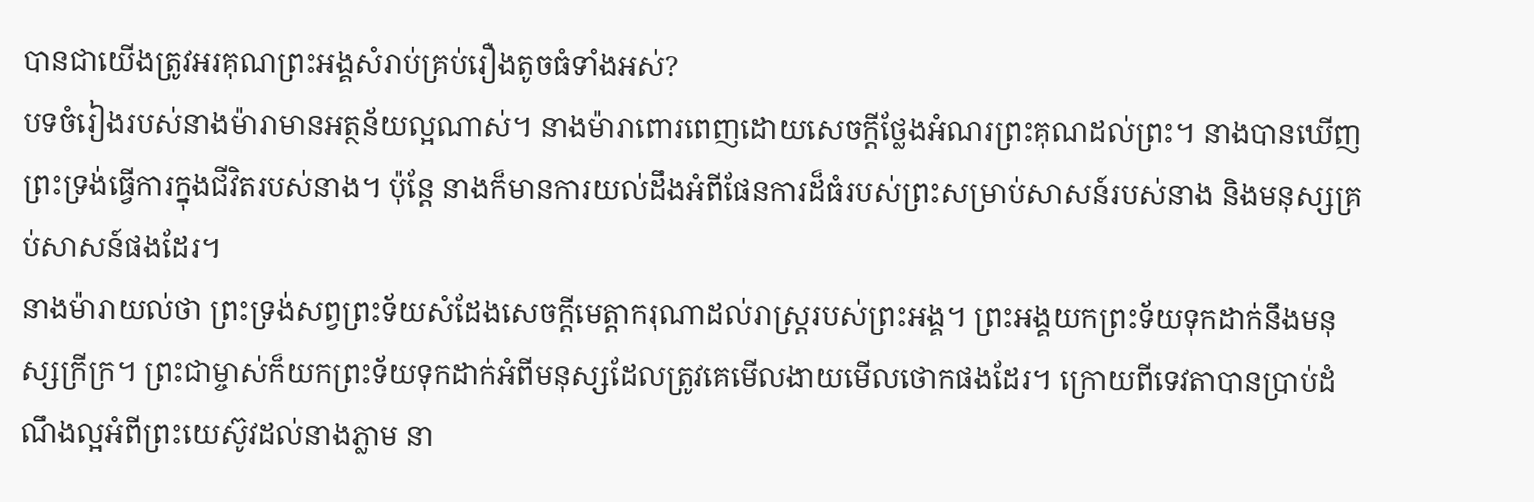បានជាយើងត្រូវអរគុណព្រះអង្គសំរាប់គ្រប់រឿងតូចធំទាំងអស់?
បទចំរៀងរបស់នាងម៉ារាមានអត្ថន័យល្អណាស់។ នាងម៉ារាពោរពេញដោយសេចក្តីថ្លែងអំណរព្រះគុណដល់ព្រះ។ នាងបានឃើញព្រះទ្រង់ធ្វើការក្នុងជីវិតរបស់នាង។ ប៉ុន្តែ នាងក៏មានការយល់ដឹងអំពីផែនការដ៏ធំរបស់ព្រះសម្រាប់សាសន៍របស់នាង និងមនុស្សគ្រប់សាសន៍ផងដែរ។
នាងម៉ារាយល់ថា ព្រះទ្រង់សព្វព្រះទ័យសំដែងសេចក្តីមេត្តាករុណាដល់រាស្ត្ររបស់ព្រះអង្គ។ ព្រះអង្គយកព្រះទ័យទុកដាក់នឹងមនុស្សក្រីក្រ។ ព្រះជាម្ចាស់ក៏យកព្រះទ័យទុកដាក់អំពីមនុស្សដែលត្រូវគេមើលងាយមើលថោកផងដែរ។ ក្រោយពីទេវតាបានប្រាប់ដំណឹងល្អអំពីព្រះយេស៊ូវដល់នាងភ្លាម នា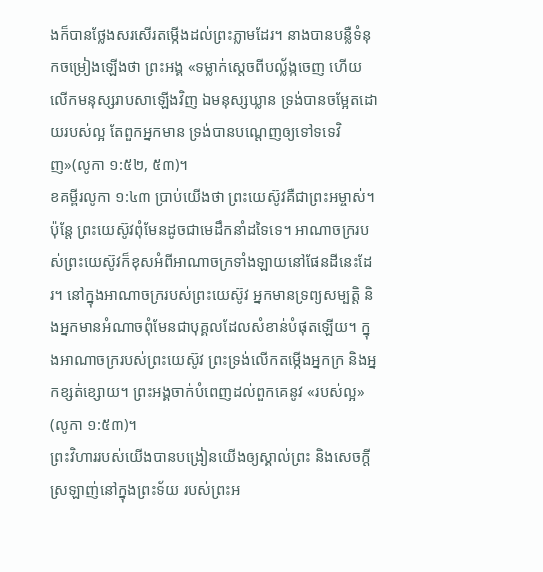ងក៏បានថ្លែងសរសើរតម្កើងដល់ព្រះភ្លាមដែរ។ នាងបានបន្លឺទំនុកចម្រៀងឡើងថា ព្រះអង្គ «ទម្លាក់ស្តេចពីបល្ល័ង្កចេញ ហើយលើកមនុស្សរាបសាឡើងវិញ ឯមនុស្សឃ្លាន ទ្រង់បានចម្អែតដោយរបស់ល្អ តែពួកអ្នកមាន ទ្រង់បានបណ្តេញឲ្យទៅទទេវិញ»(លូកា ១:៥២, ៥៣)។
ខគម្ពីរលូកា ១:៤៣ ប្រាប់យើងថា ព្រះយេស៊ូវគឺជាព្រះអម្ចាស់។ ប៉ុន្តែ ព្រះយេស៊ូវពុំមែនដូចជាមេដឹកនាំដទៃទេ។ អាណាចក្ររបស់ព្រះយេស៊ូវក៏ខុសអំពីអាណាចក្រទាំងឡាយនៅផែនដីនេះដែរ។ នៅក្នុងអាណាចក្ររបស់ព្រះយេស៊ូវ អ្នកមានទ្រព្យសម្បត្តិ និងអ្នកមានអំណាចពុំមែនជាបុគ្គលដែលសំខាន់បំផុតឡើយ។ ក្នុងអាណាចក្ររបស់ព្រះយេស៊ូវ ព្រះទ្រង់លើកតម្កើងអ្នកក្រ និងអ្នកខ្សត់ខ្សោយ។ ព្រះអង្គចាក់បំពេញដល់ពួកគេនូវ «របស់ល្អ» (លូកា ១:៥៣)។
ព្រះវិហាររបស់យើងបានបង្រៀនយើងឲ្យស្គាល់ព្រះ និងសេចក្តីស្រឡាញ់នៅក្នុងព្រះទ័យ របស់ព្រះអ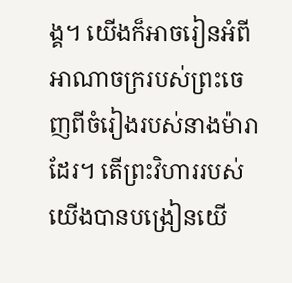ង្គ។ យើងក៏អាចរៀនអំពីអាណាចក្ររបស់ព្រះចេញពីចំរៀងរបស់នាងម៉ារាដែរ។ តើព្រះវិហាររបស់យើងបានបង្រៀនយើ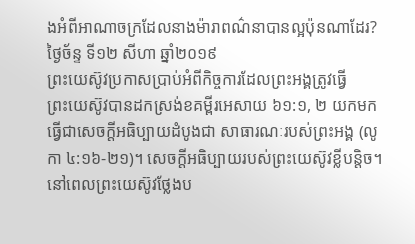ងអំពីអាណាចក្រដែលនាងម៉ារាពណ៌នាបានល្អប៉ុនណាដែរ?
ថ្ងៃច័ន្ទ ទី១២ សីហា ឆ្នាំ២០១៩
ព្រះយេស៊ូវប្រកាសប្រាប់អំពីកិច្ចការដែលព្រះអង្គត្រូវធ្វើ
ព្រះយេស៊ូវបានដកស្រង់ខគម្ពីរអេសាយ ៦១:១, ២ យកមកធ្វើជាសេចក្តីអធិប្បាយដំបូងជា សាធារណៈរបស់ព្រះអង្គ (លូកា ៤:១៦‑២១)។ សេចក្តីអធិប្បាយរបស់ព្រះយេស៊ូវខ្លីបន្តិច។ នៅពេលព្រះយេស៊ូវថ្លែងប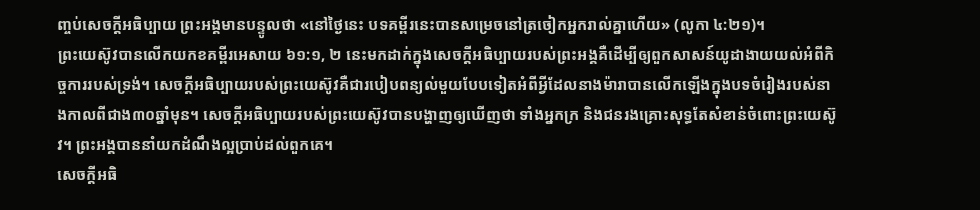ញ្ចប់សេចក្តីអធិប្បាយ ព្រះអង្គមានបន្ទូលថា «នៅថ្ងៃនេះ បទគម្ពីរនេះបានសម្រេចនៅត្រចៀកអ្នករាល់គ្នាហើយ» (លូកា ៤:២១)។
ព្រះយេស៊ូវបានលើកយកខគម្ពីរអេសាយ ៦១:១, ២ នេះមកដាក់ក្នុងសេចក្តីអធិប្បាយរបស់ព្រះអង្គគឺដើម្បីឲ្យពួកសាសន៍យូដាងាយយល់អំពីកិច្ចការរបស់ទ្រង់។ សេចក្តីអធិប្បាយរបស់ព្រះយេស៊ូវគឺជារបៀបពន្យល់មួយបែបទៀតអំពីអ្វីដែលនាងម៉ារាបានលើកឡើងក្នុងបទចំរៀងរបស់នាងកាលពីជាង៣០ឆ្នាំមុន។ សេចក្តីអធិប្បាយរបស់ព្រះយេស៊ូវបានបង្ហាញឲ្យឃើញថា ទាំងអ្នកក្រ និងជនរងគ្រោះសុទ្ធតែសំខាន់ចំពោះព្រះយេស៊ូវ។ ព្រះអង្គបាននាំយកដំណឹងល្អប្រាប់ដល់ពួកគេ។
សេចក្តីអធិ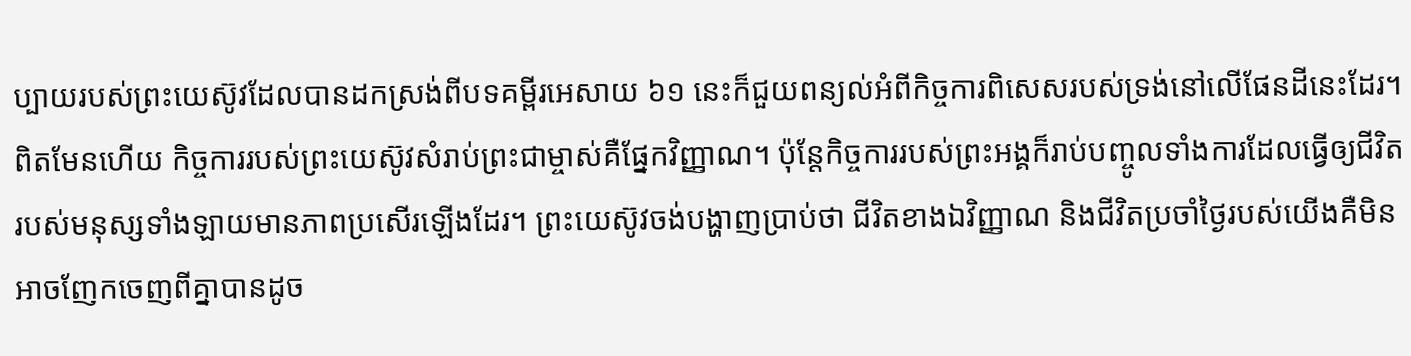ប្បាយរបស់ព្រះយេស៊ូវដែលបានដកស្រង់ពីបទគម្ពីរអេសាយ ៦១ នេះក៏ជួយពន្យល់អំពីកិច្ចការពិសេសរបស់ទ្រង់នៅលើផែនដីនេះដែរ។ ពិតមែនហើយ កិច្ចការរបស់ព្រះយេស៊ូវសំរាប់ព្រះជាម្ចាស់គឺផ្នែកវិញ្ញាណ។ ប៉ុន្តែកិច្ចការរបស់ព្រះអង្គក៏រាប់បញ្ចូលទាំងការដែលធ្វើឲ្យជីវិតរបស់មនុស្សទាំងឡាយមានភាពប្រសើរឡើងដែរ។ ព្រះយេស៊ូវចង់បង្ហាញប្រាប់ថា ជីវិតខាងឯវិញ្ញាណ និងជីវិតប្រចាំថ្ងៃរបស់យើងគឺមិនអាចញែកចេញពីគ្នាបានដូច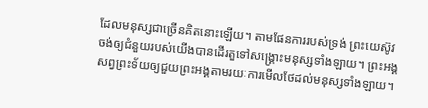ដែលមនុស្សជាច្រើនគិតនោះឡើយ។ តាមផែនការរបស់ទ្រង់ ព្រះយេស៊ូវចង់ឲ្យជំនួយរបស់យើងបានដើរតួទៅសង្គ្រោះមនុស្សទាំងឡាយ។ ព្រះអង្គសព្វព្រះទ័យឲ្យជួយព្រះអង្គតាមរយៈការមើលថែដល់មនុស្សទាំងឡាយ។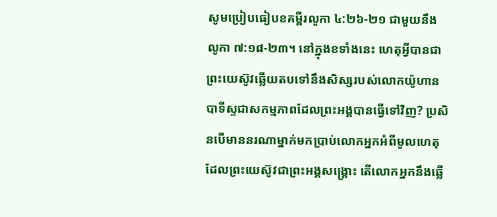សូមប្រៀបធៀបខគម្ពីរលូកា ៤:២៦‑២១ ជាមួយនឹង លូកា ៧:១៨‑២៣។ នៅក្នុងខទាំងនេះ ហេតុអ្វីបានជាព្រះយេស៊ូវឆ្លើយតបទៅនឹងសិស្សរបស់លោកយ៉ូហានបាទីស្ទជាសកម្មភាពដែលព្រះអង្គបានធ្វើទៅវិញ? ប្រសិនបើមាននរណាម្នាក់មកប្រាប់លោកអ្នកអំពីមូលហេតុដែលព្រះយេស៊ូវជាព្រះអង្គសង្គ្រោះ តើលោកអ្នកនឹងឆ្លើ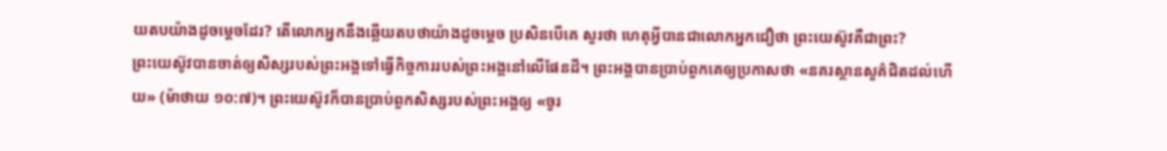យតបយ៉ាងដូចម្តេចដែរ? តើលោកអ្នកនឹងឆ្លើយតបថាយ៉ាងដូចម្តេច ប្រសិនបើគេ សួរថា ហេតុអ្វីបានជាលោកអ្នកជឿថា ព្រះយេស៊ូវគឺជាព្រះ?
ព្រះយេស៊ូវបានចាត់ឲ្យសិស្សរបស់ព្រះអង្គទៅធ្វើកិច្ចការរបស់ព្រះអង្គនៅលើផែនដី។ ព្រះអង្គបានប្រាប់ពួកគេឲ្យប្រកាសថា «នគរស្ថានសួគ៌ជិតដល់ហើយ» (ម៉ាថាយ ១០:៧)។ ព្រះយេស៊ូវក៏បានប្រាប់ពួកសិស្សរបស់ព្រះអង្គឲ្យ «ចូរ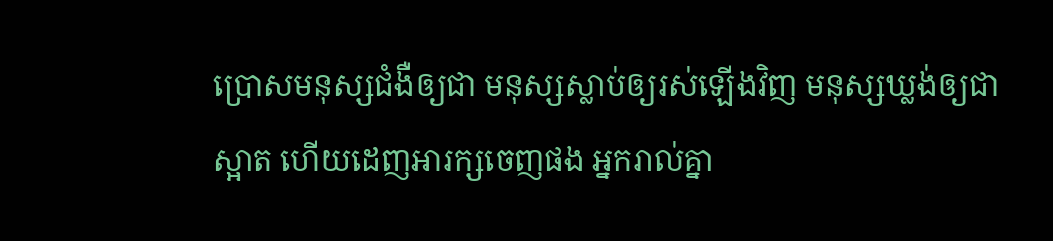ប្រោសមនុស្សជំងឺឲ្យជា មនុស្សស្លាប់ឲ្យរស់ឡើងវិញ មនុស្សឃ្លង់ឲ្យជាស្អាត ហើយដេញអារក្សចេញផង អ្នករាល់គ្នា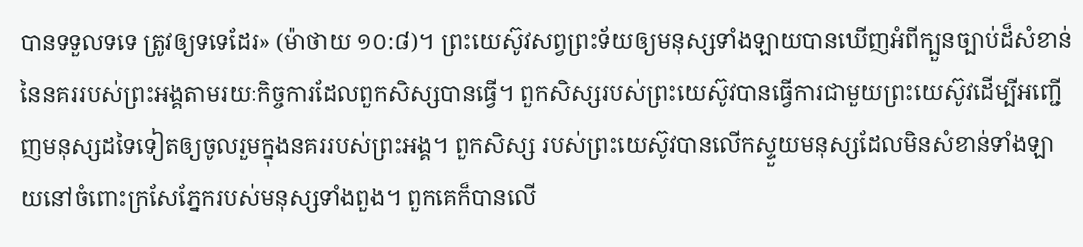បានទទួលទទេ ត្រូវឲ្យទទេដែរ» (ម៉ាថាយ ១០:៨)។ ព្រះយេស៊ូវសព្វព្រះទ័យឲ្យមនុស្សទាំងឡាយបានឃើញអំពីក្បួនច្បាប់ដ៏សំខាន់នៃនគររបស់ព្រះអង្គតាមរយៈកិច្ចការដែលពួកសិស្សបានធ្វើ។ ពួកសិស្សរបស់ព្រះយេស៊ូវបានធ្វើការជាមួយព្រះយេស៊ូវដើម្បីអញ្ជើញមនុស្សដទៃទៀតឲ្យចូលរួមក្នុងនគររបស់ព្រះអង្គ។ ពួកសិស្ស របស់ព្រះយេស៊ូវបានលើកស្ទួយមនុស្សដែលមិនសំខាន់ទាំងឡាយនៅចំពោះក្រសែភ្នែករបស់មនុស្សទាំងពួង។ ពួកគេក៏បានលើ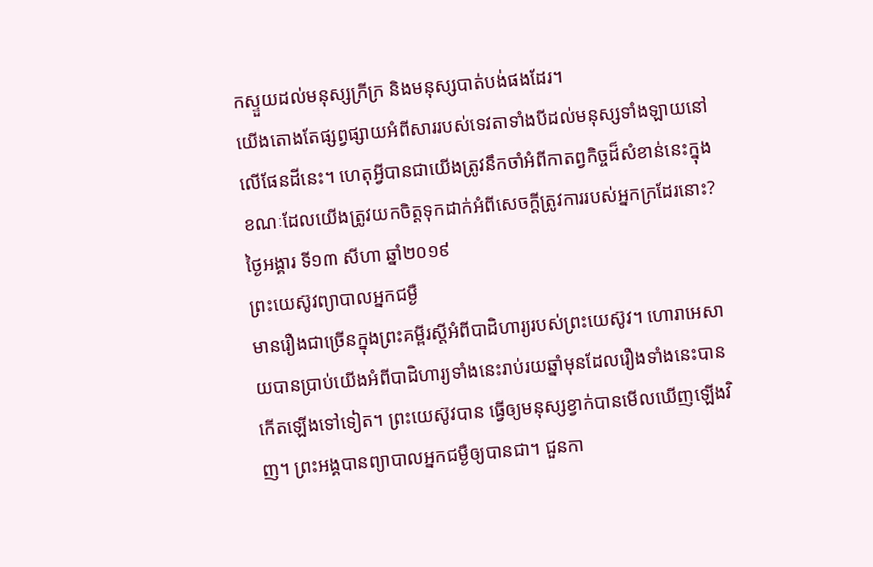កស្ទួយដល់មនុស្សក្រីក្រ និងមនុស្សបាត់បង់ផងដែរ។
យើងតោងតែផ្សព្វផ្សាយអំពីសាររបស់ទេវតាទាំងបីដល់មនុស្សទាំងឡាយនៅលើផែនដីនេះ។ ហេតុអ្វីបានជាយើងត្រូវនឹកចាំអំពីកាតព្វកិច្ចដ៏សំខាន់នេះក្នុងខណៈដែលយើងត្រូវយកចិត្តទុកដាក់អំពីសេចក្តីត្រូវការរបស់អ្នកក្រដែរនោះ?
ថ្ងៃអង្គារ ទី១៣ សីហា ឆ្នាំ២០១៩
ព្រះយេស៊ូវព្យាបាលអ្នកជម្ងឺ
មានរឿងជាច្រើនក្នុងព្រះគម្ពីរស្តីអំពីបាដិហារ្យរបស់ព្រះយេស៊ូវ។ ហោរាអេសាយបានប្រាប់យើងអំពីបាដិហារ្យទាំងនេះរាប់រយឆ្នាំមុនដែលរឿងទាំងនេះបានកើតឡើងទៅទៀត។ ព្រះយេស៊ូវបាន ធ្វើឲ្យមនុស្សខ្វាក់បានមើលឃើញឡើងវិញ។ ព្រះអង្គបានព្យាបាលអ្នកជម្ងឺឲ្យបានជា។ ជួនកា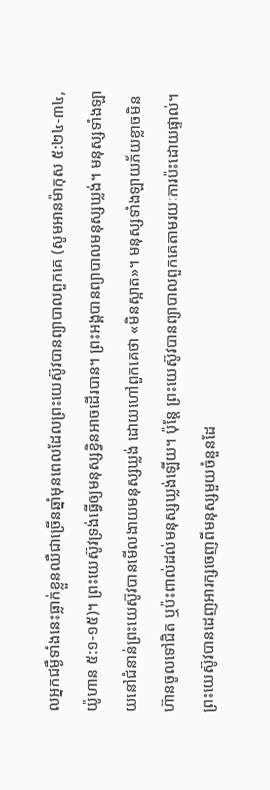លអ្នកជម្ងឺទាំងនេះធ្លាក់ខ្លួនឈឺជាច្រើនឆ្នាំមុនពេលដែលព្រះយេស៊ូវបានព្យាបាលពួកគេ (សូមអានម៉ាកុស ៥:២៤‑៣៤, យ៉ូហាន ៥:១‑១៥)។ ព្រះយេស៊ូវទ្រង់ធ្វើឲ្យមនុស្សខ្វិនអាចដើរបាន។ ព្រះអង្គបានព្យាបាលមនុស្សឃ្លង់។ មនុស្សទាំងឡាយនៅជំនាន់ព្រះយេស៊ូវបានមើលងាយមនុស្សឃ្លង់ ដោយហៅពួកគេថា «មិនស្អាត»។ មនុស្សទាំងឡាយភ័យខ្លាចមិនហ៊ានចូលទៅជិត ឬប៉ះពាល់ដល់មនុស្សឃ្លង់ឡើយ។ ប៉ុន្តែ ព្រះយេស៊ូវបានព្យាបាលពួកគេតាមរយៈការប៉ះដោយផ្ទាល់។ ព្រះយេស៊ូវបានដេញអារក្សចេញពីមនុស្សមួយចំនួនដែ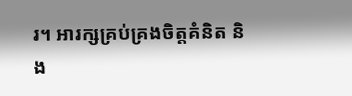រ។ អារក្សគ្រប់គ្រងចិត្តគំនិត និង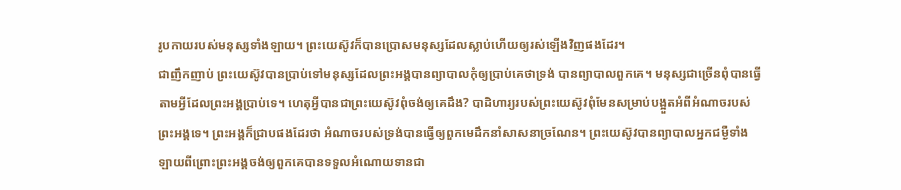រូបកាយរបស់មនុស្សទាំងឡាយ។ ព្រះយេស៊ូវក៏បានប្រោសមនុស្សដែលស្លាប់ហើយឲ្យរស់ឡើងវិញផងដែរ។
ជាញឹកញាប់ ព្រះយេស៊ូវបានប្រាប់ទៅមនុស្សដែលព្រះអង្គបានព្យាបាលកុំឲ្យប្រាប់គេថាទ្រង់ បានព្យាបាលពួកគេ។ មនុស្សជាច្រើនពុំបានធ្វើតាមអ្វីដែលព្រះអង្គប្រាប់ទេ។ ហេតុអ្វីបានជាព្រះយេស៊ូវពុំចង់ឲ្យគេដឹង? បាដិហារ្យរបស់ព្រះយេស៊ូវពុំមែនសម្រាប់បង្អួតអំពីអំណាចរបស់ព្រះអង្គទេ។ ព្រះអង្គក៏ជ្រាបផងដែរថា អំណាចរបស់ទ្រង់បានធ្វើឲ្យពួកមេដឹកនាំសាសនាច្រណែន។ ព្រះយេស៊ូវបានព្យាបាលអ្នកជម្ងឺទាំងឡាយពីព្រោះព្រះអង្គចង់ឲ្យពួកគេបានទទួលអំណោយទានជា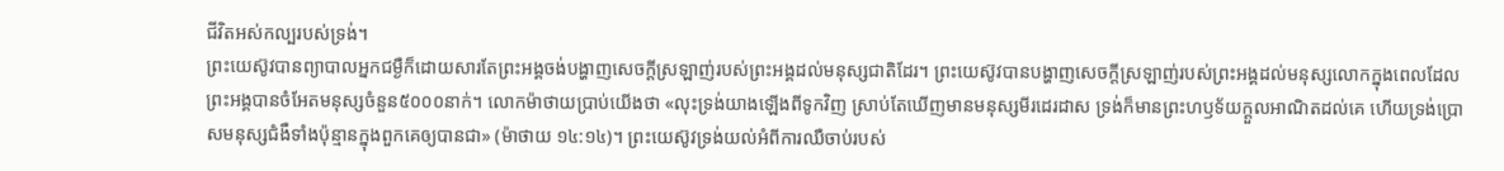ជីវិតអស់កល្បរបស់ទ្រង់។
ព្រះយេស៊ូវបានព្យាបាលអ្នកជម្ងឺក៏ដោយសារតែព្រះអង្គចង់បង្ហាញសេចក្តីស្រឡាញ់របស់ព្រះអង្គដល់មនុស្សជាតិដែរ។ ព្រះយេស៊ូវបានបង្ហាញសេចក្តីស្រឡាញ់របស់ព្រះអង្គដល់មនុស្សលោកក្នុងពេលដែលព្រះអង្គបានចំអែតមនុស្សចំនួន៥០០០នាក់។ លោកម៉ាថាយប្រាប់យើងថា «លុះទ្រង់យាងឡើងពីទូកវិញ ស្រាប់តែឃើញមានមនុស្សមីរដេរដាស ទ្រង់ក៏មានព្រះហឫទ័យក្តួលអាណិតដល់គេ ហើយទ្រង់ប្រោសមនុស្សជំងឺទាំងប៉ុន្មានក្នុងពួកគេឲ្យបានជា» (ម៉ាថាយ ១៤:១៤)។ ព្រះយេស៊ូវទ្រង់យល់អំពីការឈឺចាប់របស់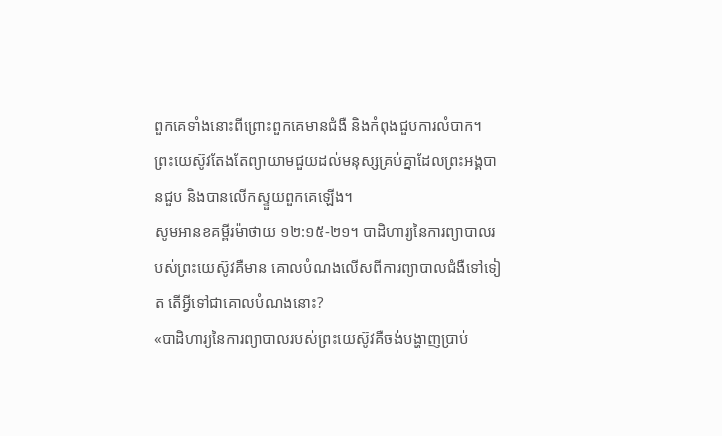ពួកគេទាំងនោះពីព្រោះពួកគេមានជំងឺ និងកំពុងជួបការលំបាក។ ព្រះយេស៊ូវតែងតែព្យាយាមជួយដល់មនុស្សគ្រប់គ្នាដែលព្រះអង្គបានជួប និងបានលើកស្ទួយពួកគេឡើង។
សូមអានខគម្ពីរម៉ាថាយ ១២:១៥‑២១។ បាដិហារ្យនៃការព្យាបាលរបស់ព្រះយេស៊ូវគឺមាន គោលបំណងលើសពីការព្យាបាលជំងឺទៅទៀត តើអ្វីទៅជាគោលបំណងនោះ?
«បាដិហារ្យនៃការព្យាបាលរបស់ព្រះយេស៊ូវគឺចង់បង្ហាញប្រាប់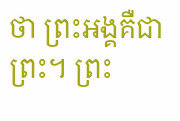ថា ព្រះអង្គគឺជាព្រះ។ ព្រះ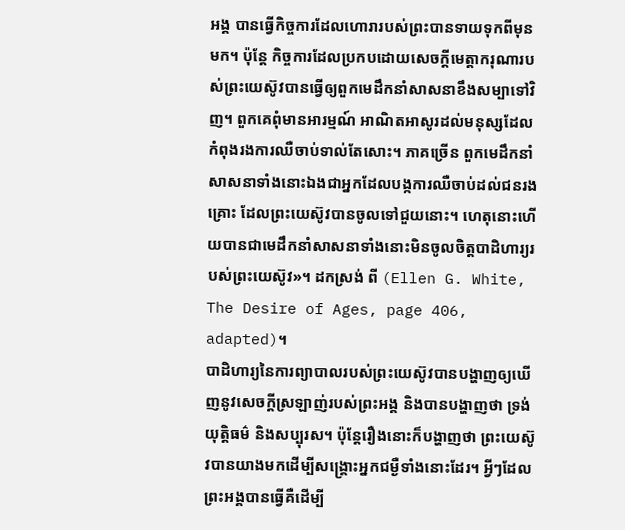អង្គ បានធ្វើកិច្ចការដែលហោរារបស់ព្រះបានទាយទុកពីមុនមក។ ប៉ុន្តែ កិច្ចការដែលប្រកបដោយសេចក្តីមេត្តាករុណារបស់ព្រះយេស៊ូវបានធ្វើឲ្យពួកមេដឹកនាំសាសនាខឹងសម្បាទៅវិញ។ ពួកគេពុំមានអារម្មណ៍ អាណិតអាសូរដល់មនុស្សដែលកំពុងរងការឈឺចាប់ទាល់តែសោះ។ ភាគច្រើន ពួកមេដឹកនាំសាសនាទាំងនោះឯងជាអ្នកដែលបង្កការឈឺចាប់ដល់ជនរងគ្រោះ ដែលព្រះយេស៊ូវបានចូលទៅជួយនោះ។ ហេតុនោះហើយបានជាមេដឹកនាំសាសនាទាំងនោះមិនចូលចិត្តបាដិហារ្យរបស់ព្រះយេស៊ូវ»។ ដកស្រង់ ពី (Ellen G. White, The Desire of Ages, page 406, adapted)។
បាដិហារ្យនៃការព្យាបាលរបស់ព្រះយេស៊ូវបានបង្ហាញឲ្យឃើញនូវសេចក្តីស្រឡាញ់របស់ព្រះអង្គ និងបានបង្ហាញថា ទ្រង់យុត្តិធម៌ និងសប្បុរស។ ប៉ុន្តែរឿងនោះក៏បង្ហាញថា ព្រះយេស៊ូវបានយាងមកដើម្បីសង្គ្រោះអ្នកជម្ងឺទាំងនោះដែរ។ អ្វីៗដែលព្រះអង្គបានធ្វើគឺដើម្បី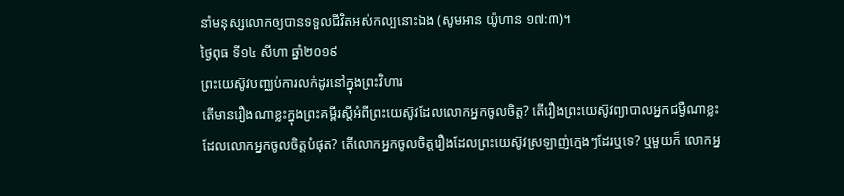នាំមនុស្សលោកឲ្យបានទទួលជីវិតអស់កល្បនោះឯង (សូមអាន យ៉ូហាន ១៧:៣)។
ថ្ងៃពុធ ទី១៤ សីហា ឆ្នាំ២០១៩
ព្រះយេស៊ូវបពា្ឈប់ការលក់ដូរនៅក្នុងព្រះវិហារ
តើមានរឿងណាខ្លះក្នុងព្រះគម្ពីរស្តីអំពីព្រះយេស៊ូវដែលលោកអ្នកចូលចិត្ត? តើរឿងព្រះយេស៊ូវព្យាបាលអ្នកជម្ងឺណាខ្លះដែលលោកអ្នកចូលចិត្តបំផុត? តើលោកអ្នកចូលចិត្តរឿងដែលព្រះយេស៊ូវស្រឡាញ់ក្មេងៗដែរឬទេ? ឬមួយក៏ លោកអ្ន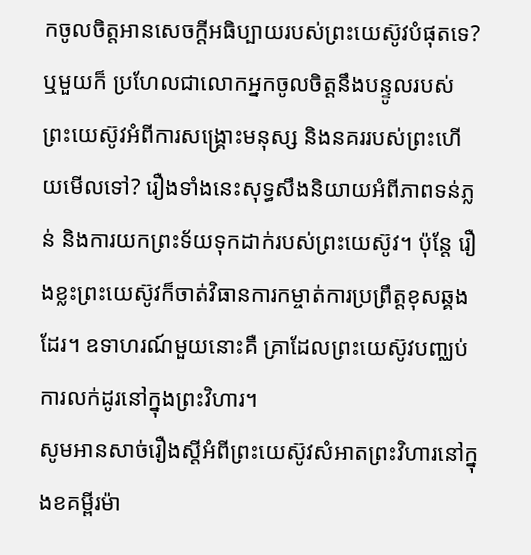កចូលចិត្តអានសេចក្តីអធិប្បាយរបស់ព្រះយេស៊ូវបំផុតទេ? ឬមួយក៏ ប្រហែលជាលោកអ្នកចូលចិត្តនឹងបន្ទូលរបស់ព្រះយេស៊ូវអំពីការសង្គ្រោះមនុស្ស និងនគររបស់ព្រះហើយមើលទៅ? រឿងទាំងនេះសុទ្ធសឹងនិយាយអំពីភាពទន់ភ្លន់ និងការយកព្រះទ័យទុកដាក់របស់ព្រះយេស៊ូវ។ ប៉ុន្តែ រឿងខ្លះព្រះយេស៊ូវក៏ចាត់វិធានការកម្ចាត់ការប្រព្រឹត្តខុសឆ្គងដែរ។ ឧទាហរណ៍មួយនោះគឺ គ្រាដែលព្រះយេស៊ូវបពា្ឈប់ការលក់ដូរនៅក្នុងព្រះវិហារ។
សូមអានសាច់រឿងស្តីអំពីព្រះយេស៊ូវសំអាតព្រះវិហារនៅក្នុងខគម្ពីរម៉ា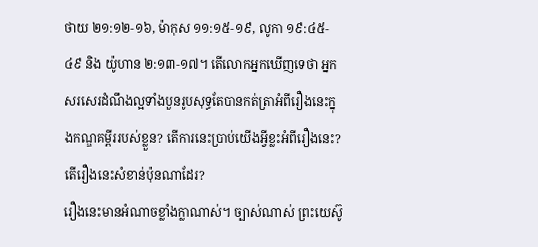ថាយ ២១:១២‑១៦, ម៉ាកុស ១១:១៥‑១៩, លូកា ១៩:៤៥‑៤៩ និង យ៉ូហាន ២:១៣‑១៧។ តើលោកអ្នកឃើញទេថា អ្នកសរសេរដំណឹងល្អទាំងបួនរូបសុទ្ធតែបានកត់ត្រាអំពីរឿងនេះក្នុងកណ្ឌគម្ពីររបស់ខ្លួន? តើការនេះប្រាប់យើងអ្វីខ្លះអំពីរឿងនេះ? តើរឿងនេះសំខាន់ប៉ុនណាដែរ?
រឿងនេះមានអំណាចខ្លាំងក្លាណាស់។ ច្បាស់ណាស់ ព្រះយេស៊ូ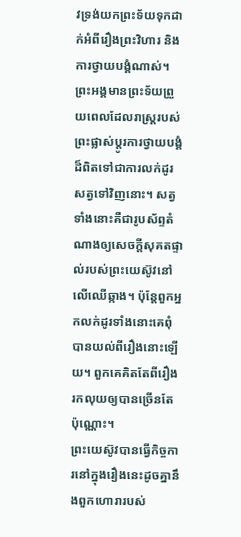វទ្រង់យកព្រះទ័យទុកដាក់អំពីរឿងព្រះវិហារ និងការថ្វាយបង្គំណាស់។ ព្រះអង្គមានព្រះទ័យព្រួយពេលដែលរាស្ត្ររបស់ព្រះផ្លាស់ប្តូរការថ្វាយបង្គំដ៏ពិតទៅជាការលក់ដូរសត្វទៅវិញនោះ។ សត្វទាំងនោះគឺជារូបស័ព្ទតំណាងឲ្យសេចក្តីសុគតផ្ទាល់របស់ព្រះយេស៊ូវនៅលើឈើឆ្កាង។ ប៉ុន្តែពួកអ្នកលក់ដូរទាំងនោះគេពុំបានយល់ពីរឿងនោះឡើយ។ ពួកគេគិតតែពីរឿងរកលុយឲ្យបានច្រើនតែប៉ុណ្ណោះ។
ព្រះយេស៊ូវបានធ្វើកិច្ចការនៅក្នុងរឿងនេះដូចគ្នានឹងពួកហោរារបស់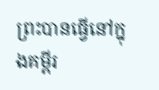ព្រះបានធ្វើនៅក្នុងគម្ពីរ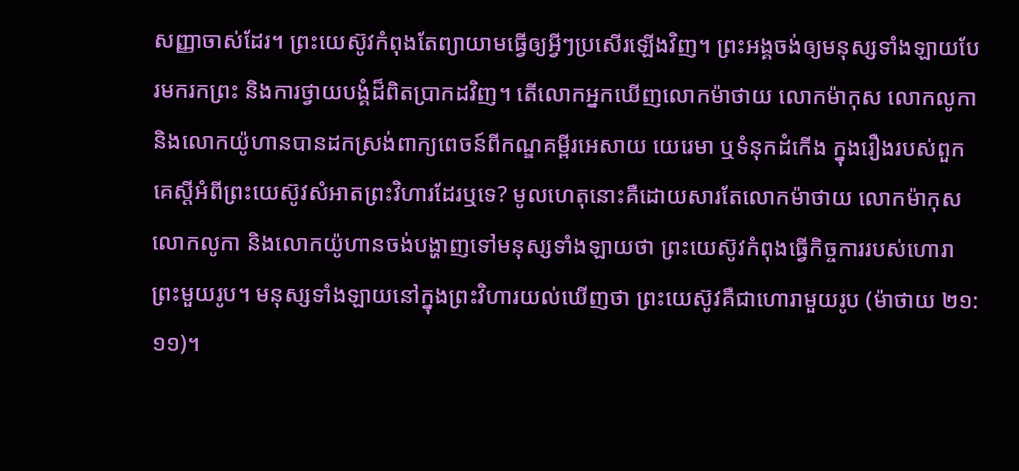សញ្ញាចាស់ដែរ។ ព្រះយេស៊ូវកំពុងតែព្យាយាមធ្វើឲ្យអ្វីៗប្រសើរឡើងវិញ។ ព្រះអង្គចង់ឲ្យមនុស្សទាំងឡាយបែរមករកព្រះ និងការថ្វាយបង្គំដ៏ពិតប្រាកដវិញ។ តើលោកអ្នកឃើញលោកម៉ាថាយ លោកម៉ាកុស លោកលូកា និងលោកយ៉ូហានបានដកស្រង់ពាក្យពេចន៍ពីកណ្ឌគម្ពីរអេសាយ យេរេមា ឬទំនុកដំកើង ក្នុងរឿងរបស់ពួកគេស្តីអំពីព្រះយេស៊ូវសំអាតព្រះវិហារដែរឬទេ? មូលហេតុនោះគឺដោយសារតែលោកម៉ាថាយ លោកម៉ាកុស លោកលូកា និងលោកយ៉ូហានចង់បង្ហាញទៅមនុស្សទាំងឡាយថា ព្រះយេស៊ូវកំពុងធ្វើកិច្ចការរបស់ហោរាព្រះមួយរូប។ មនុស្សទាំងឡាយនៅក្នុងព្រះវិហារយល់ឃើញថា ព្រះយេស៊ូវគឺជាហោរាមួយរូប (ម៉ាថាយ ២១:១១)។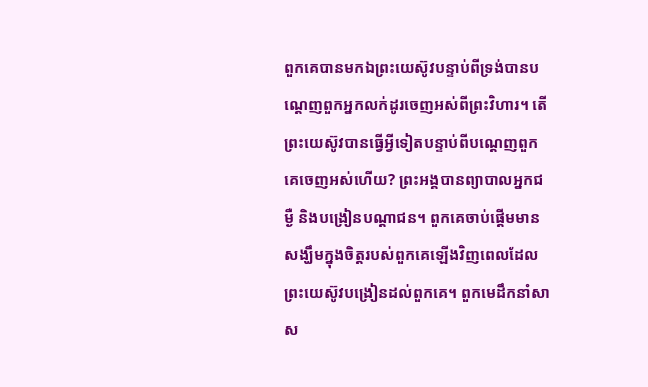ពួកគេបានមកឯព្រះយេស៊ូវបន្ទាប់ពីទ្រង់បានបណ្តេញពួកអ្នកលក់ដូរចេញអស់ពីព្រះវិហារ។ តើព្រះយេស៊ូវបានធ្វើអ្វីទៀតបន្ទាប់ពីបណ្តេញពួកគេចេញអស់ហើយ? ព្រះអង្គបានព្យាបាលអ្នកជម្ងឺ និងបង្រៀនបណ្តាជន។ ពួកគេចាប់ផ្តើមមានសង្ឃឹមក្នុងចិត្តរបស់ពួកគេឡើងវិញពេលដែលព្រះយេស៊ូវបង្រៀនដល់ពួកគេ។ ពួកមេដឹកនាំសាស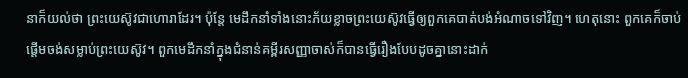នាក៏យល់ថា ព្រះយេស៊ូវជាហោរាដែរ។ ប៉ុន្តែ មេដឹកនាំទាំងនោះភ័យខ្លាចព្រះយេស៊ូវធ្វើឲ្យពួកគេបាត់បង់អំណាចទៅវិញ។ ហេតុនោះ ពួកគេក៏ចាប់ផ្តើមចង់សម្លាប់ព្រះយេស៊ូវ។ ពួកមេដឹកនាំក្នុងជំនាន់គម្ពីរសញ្ញាចាស់ក៏បានធ្វើរឿងបែបដូចគ្នានោះដាក់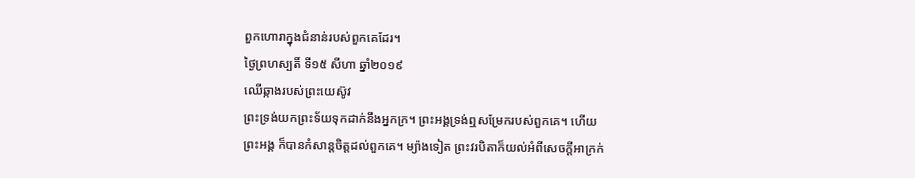ពួកហោរាក្នុងជំនាន់របស់ពួកគេដែរ។
ថ្ងៃព្រហស្បតិ៍ ទី១៥ សីហា ឆ្នាំ២០១៩
ឈើឆ្កាងរបស់ព្រះយេស៊ូវ
ព្រះទ្រង់យកព្រះទ័យទុកដាក់នឹងអ្នកក្រ។ ព្រះអង្គទ្រង់ឮសម្រែករបស់ពួកគេ។ ហើយព្រះអង្គ ក៏បានកំសាន្តចិត្តដល់ពួកគេ។ ម្យ៉ាងទៀត ព្រះវរបិតាក៏យល់អំពីសេចក្តីអាក្រក់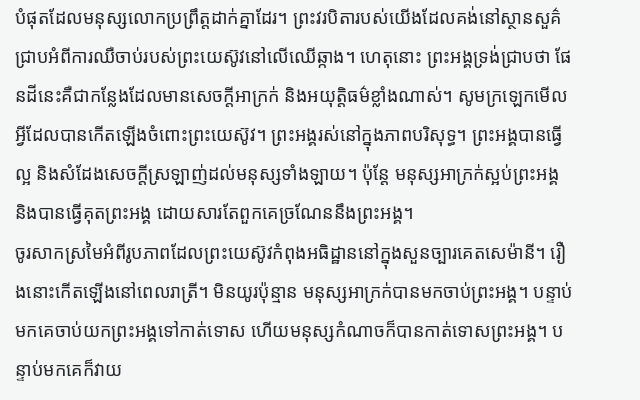បំផុតដែលមនុស្សលោកប្រព្រឹត្តដាក់គ្នាដែរ។ ព្រះវរបិតារបស់យើងដែលគង់នៅស្ថានសួគ៌ជ្រាបអំពីការឈឺចាប់របស់ព្រះយេស៊ូវនៅលើឈើឆ្កាង។ ហេតុនោះ ព្រះអង្គទ្រង់ជ្រាបថា ផែនដីនេះគឺជាកន្លែងដែលមានសេចក្តីអាក្រក់ និងអយុត្តិធម៌ខ្លាំងណាស់។ សូមក្រឡេកមើលអ្វីដែលបានកើតឡើងចំពោះព្រះយេស៊ូវ។ ព្រះអង្គរស់នៅក្នុងភាពបរិសុទ្ធ។ ព្រះអង្គបានធ្វើល្អ និងសំដែងសេចក្តីស្រឡាញ់ដល់មនុស្សទាំងឡាយ។ ប៉ុន្តែ មនុស្សអាក្រក់ស្អប់ព្រះអង្គ និងបានធ្វើគុតព្រះអង្គ ដោយសារតែពួកគេច្រណែននឹងព្រះអង្គ។
ចូរសាកស្រមៃអំពីរូបភាពដែលព្រះយេស៊ូវកំពុងអធិដ្ឋាននៅក្នុងសួនច្បារគេតសេម៉ានី។ រឿងនោះកើតឡើងនៅពេលរាត្រី។ មិនយូរប៉ុន្មាន មនុស្សអាក្រក់បានមកចាប់ព្រះអង្គ។ បន្ទាប់មកគេចាប់យកព្រះអង្គទៅកាត់ទោស ហើយមនុស្សកំណាចក៏បានកាត់ទោសព្រះអង្គ។ បន្ទាប់មកគេក៏វាយ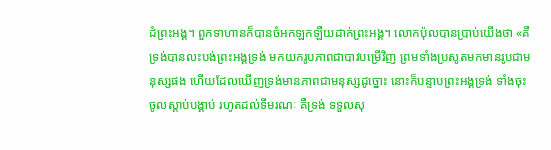ដំព្រះអង្គ។ ពួកទាហានក៏បានចំអកឡកឡឺយដាក់ព្រះអង្គ។ លោកប៉ុលបានប្រាប់យើងថា «គឺទ្រង់បានលះបង់ព្រះអង្គទ្រង់ មកយករូបភាពជាបាវបម្រើវិញ ព្រមទាំងប្រសូតមកមានរូបជាមនុស្សផង ហើយដែលឃើញទ្រង់មានភាពជាមនុស្សដូច្នោះ នោះក៏បន្ទាបព្រះអង្គទ្រង់ ទាំងចុះចូលស្តាប់បង្គាប់ រហូតដល់ទីមរណៈ គឺទ្រង់ ទទួលសុ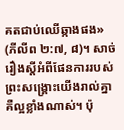គតជាប់ឈើឆ្កាងផង» (ភីលីព ២:៧, ៨)។ សាច់រឿងស្តីអំពីផែនការរបស់ព្រះសង្គ្រោះយើងរាល់គ្នាគឺល្អខ្លាំងណាស់។ ប៉ុ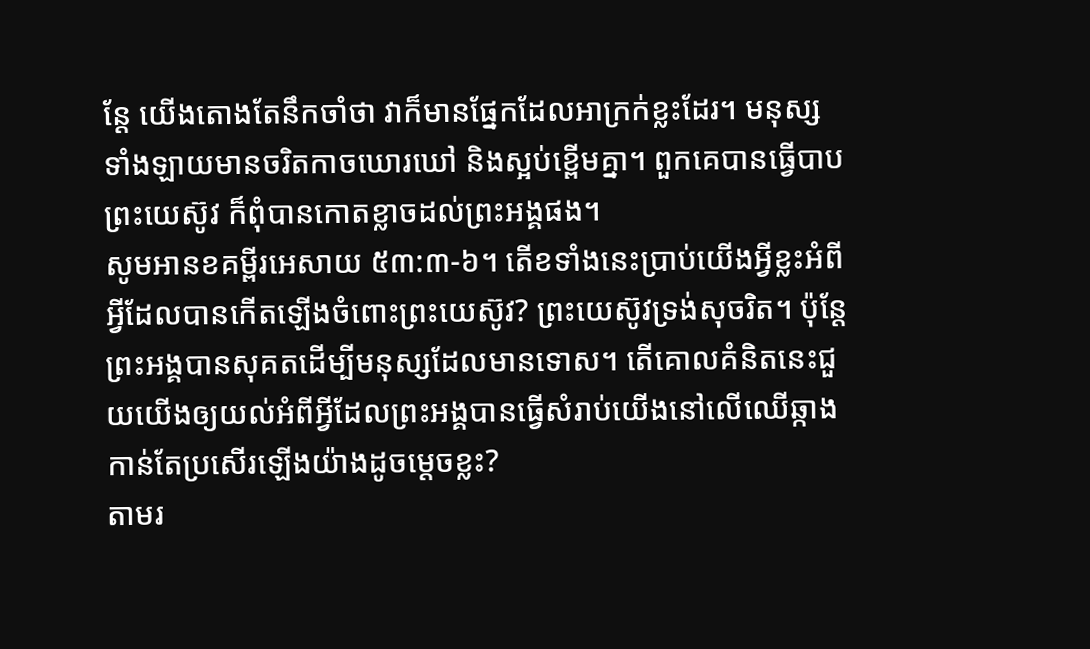ន្តែ យើងតោងតែនឹកចាំថា វាក៏មានផ្នែកដែលអាក្រក់ខ្លះដែរ។ មនុស្សទាំងឡាយមានចរិតកាចឃោរឃៅ និងស្អប់ខ្ពើមគ្នា។ ពួកគេបានធ្វើបាបព្រះយេស៊ូវ ក៏ពុំបានកោតខ្លាចដល់ព្រះអង្គផង។
សូមអានខគម្ពីរអេសាយ ៥៣:៣‑៦។ តើខទាំងនេះប្រាប់យើងអ្វីខ្លះអំពីអ្វីដែលបានកើតឡើងចំពោះព្រះយេស៊ូវ? ព្រះយេស៊ូវទ្រង់សុចរិត។ ប៉ុន្តែព្រះអង្គបានសុគតដើម្បីមនុស្សដែលមានទោស។ តើគោលគំនិតនេះជួយយើងឲ្យយល់អំពីអ្វីដែលព្រះអង្គបានធ្វើសំរាប់យើងនៅលើឈើឆ្កាងកាន់តែប្រសើរឡើងយ៉ាងដូចម្តេចខ្លះ?
តាមរ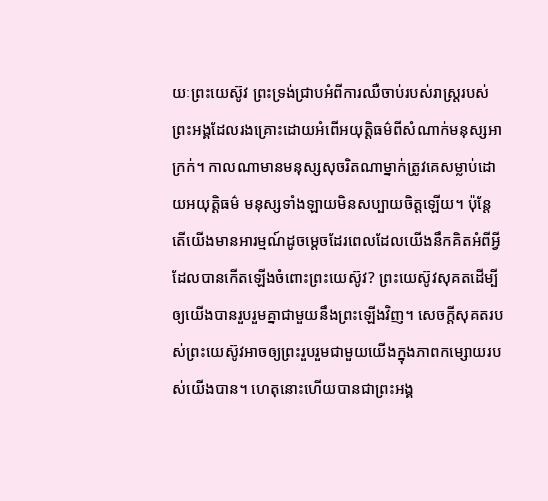យៈព្រះយេស៊ូវ ព្រះទ្រង់ជ្រាបអំពីការឈឺចាប់របស់រាស្ត្ររបស់ព្រះអង្គដែលរងគ្រោះដោយអំពើអយុត្តិធម៌ពីសំណាក់មនុស្សអាក្រក់។ កាលណាមានមនុស្សសុចរិតណាម្នាក់ត្រូវគេសម្លាប់ដោយអយុត្តិធម៌ មនុស្សទាំងឡាយមិនសប្បាយចិត្តឡើយ។ ប៉ុន្តែ តើយើងមានអារម្មណ៍ដូចម្តេចដែរពេលដែលយើងនឹកគិតអំពីអ្វីដែលបានកើតឡើងចំពោះព្រះយេស៊ូវ? ព្រះយេស៊ូវសុគតដើម្បីឲ្យយើងបានរួបរួមគ្នាជាមួយនឹងព្រះឡើងវិញ។ សេចក្តីសុគតរបស់ព្រះយេស៊ូវអាចឲ្យព្រះរួបរួមជាមួយយើងក្នុងភាពកម្សោយរបស់យើងបាន។ ហេតុនោះហើយបានជាព្រះអង្គ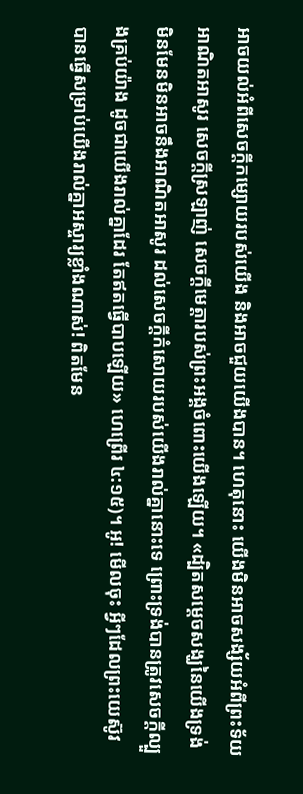អាចយល់អំពីសេចក្តីកម្សោយរបស់យើង និងអាចជួយយើងបាន។ ហេតុនោះ យើងមិនអាចសង្ស័យអំពីព្រះទ័យអាណិតអាសូរ សេចក្តីស្រឡាញ់ សេចក្តីមេត្តារបស់ព្រះអង្គចំពោះយើងឡើយ។ «ដ្បិតសម្ដេចសង្ឃនៃយើងទ្រង់មិនមែនមិនអាចនឹងអាណិតអាសូរ ដល់សេចក្ដីកំសោយរបស់យើងរាល់គ្នានោះទេ ព្រោះទ្រង់បានត្រូវសេចក្ដីល្បួងគ្រប់យ៉ាង ដូចជាយើងរាល់គ្នាដែរ តែឥតធ្វើបាបឡើយ» ហេព្រើរ ៤:១៥)។ អូ! មើលចុះ អ្វីៗដែលព្រះយេស៊ូវបានធ្វើសម្រាប់យើងរាល់គ្នាអស្ចារ្យខ្លាំងណាស់! ពិតមែន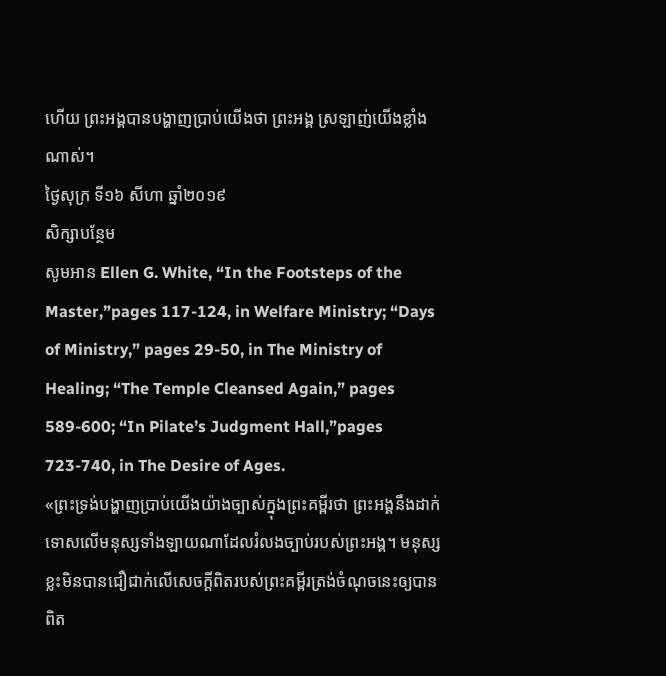ហើយ ព្រះអង្គបានបង្ហាញប្រាប់យើងថា ព្រះអង្គ ស្រឡាញ់យើងខ្លាំងណាស់។
ថ្ងៃសុក្រ ទី១៦ សីហា ឆ្នាំ២០១៩
សិក្សាបន្ថែម
សូមអាន Ellen G. White, “In the Footsteps of the Master,”pages 117-124, in Welfare Ministry; “Days of Ministry,” pages 29-50, in The Ministry of Healing; “The Temple Cleansed Again,” pages 589-600; “In Pilate’s Judgment Hall,”pages 723-740, in The Desire of Ages.
«ព្រះទ្រង់បង្ហាញប្រាប់យើងយ៉ាងច្បាស់ក្នុងព្រះគម្ពីរថា ព្រះអង្គនឹងដាក់ទោសលើមនុស្សទាំងឡាយណាដែលរំលងច្បាប់របស់ព្រះអង្គ។ មនុស្សខ្លះមិនបានជឿជាក់លើសេចក្តីពិតរបស់ព្រះគម្ពីរត្រង់ចំណុចនេះឲ្យបានពិត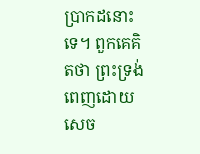ប្រាកដនោះទេ។ ពួកគេគិតថា ព្រះទ្រង់ពេញដោយសេច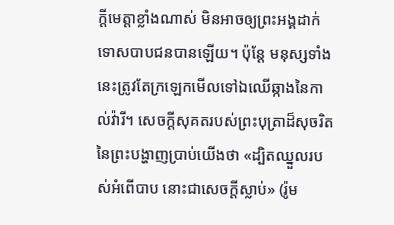ក្តីមេត្តាខ្លាំងណាស់ មិនអាចឲ្យព្រះអង្គដាក់ទោសបាបជនបានឡើយ។ ប៉ុន្តែ មនុស្សទាំងនេះត្រូវតែក្រឡេកមើលទៅឯឈើឆ្កាងនៃកាល់វ៉ារី។ សេចក្តីសុគតរបស់ព្រះបុត្រាដ៏សុចរិតនៃព្រះបង្ហាញប្រាប់យើងថា «ដ្បិតឈ្នួលរបស់អំពើបាប នោះជាសេចក្ដីស្លាប់» (រ៉ូម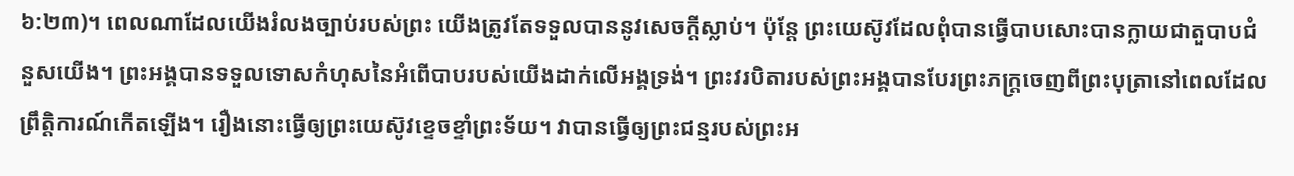៦:២៣)។ ពេលណាដែលយើងរំលងច្បាប់របស់ព្រះ យើងត្រូវតែទទួលបាននូវសេចក្តីស្លាប់។ ប៉ុន្តែ ព្រះយេស៊ូវដែលពុំបានធ្វើបាបសោះបានក្លាយជាតួបាបជំនួសយើង។ ព្រះអង្គបានទទួលទោសកំហុសនៃអំពើបាបរបស់យើងដាក់លើអង្គទ្រង់។ ព្រះវរបិតារបស់ព្រះអង្គបានបែរព្រះភក្ត្រចេញពីព្រះបុត្រានៅពេលដែលព្រឹត្តិការណ៍កើតឡើង។ រឿងនោះធ្វើឲ្យព្រះយេស៊ូវខ្ទេចខ្ទាំព្រះទ័យ។ វាបានធ្វើឲ្យព្រះជន្មរបស់ព្រះអ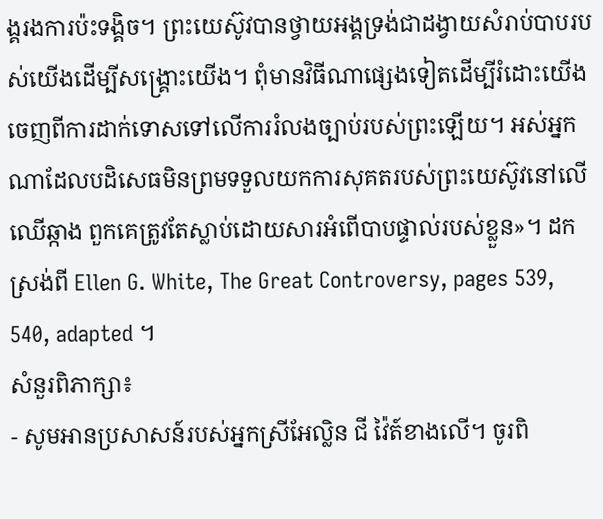ង្គរងការប៉ះទង្គិច។ ព្រះយេស៊ូវបានថ្វាយអង្គទ្រង់ជាដង្វាយសំរាប់បាបរបស់យើងដើម្បីសង្គ្រោះយើង។ ពុំមានវិធីណាផ្សេងទៀតដើម្បីរំដោះយើងចេញពីការដាក់ទោសទៅលើការរំលងច្បាប់របស់ព្រះឡើយ។ អស់អ្នកណាដែលបដិសេធមិនព្រមទទួលយកការសុគតរបស់ព្រះយេស៊ូវនៅលើឈើឆ្កាង ពួកគេត្រូវតែស្លាប់ដោយសារអំពើបាបផ្ទាល់របស់ខ្លួន»។ ដកស្រង់ពី Ellen G. White, The Great Controversy, pages 539, 540, adapted ។
សំនួរពិភាក្សា៖
- សូមអានប្រសាសន៍របស់អ្នកស្រីអែល្លិន ជី វ៉ៃត៍ខាងលើ។ ចូរពិ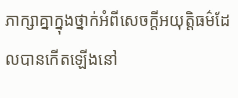ភាក្សាគ្នាក្នុងថ្នាក់អំពីសេចក្តីអយុត្តិធម៌ដែលបានកើតឡើងនៅ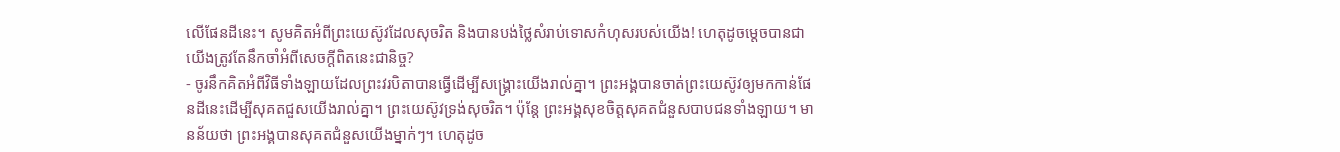លើផែនដីនេះ។ សូមគិតអំពីព្រះយេស៊ូវដែលសុចរិត និងបានបង់ថ្លៃសំរាប់ទោសកំហុសរបស់យើង! ហេតុដូចម្តេចបានជាយើងត្រូវតែនឹកចាំអំពីសេចក្តីពិតនេះជានិច្ច?
- ចូរនឹកគិតអំពីវិធីទាំងឡាយដែលព្រះវរបិតាបានធ្វើដើម្បីសង្គ្រោះយើងរាល់គ្នា។ ព្រះអង្គបានចាត់ព្រះយេស៊ូវឲ្យមកកាន់ផែនដីនេះដើម្បីសុគតជួសយើងរាល់គ្នា។ ព្រះយេស៊ូវទ្រង់សុចរិត។ ប៉ុន្តែ ព្រះអង្គសុខចិត្តសុគតជំនួសបាបជនទាំងឡាយ។ មានន័យថា ព្រះអង្គបានសុគតជំនួសយើងម្នាក់ៗ។ ហេតុដូច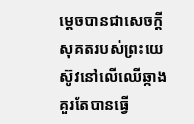ម្តេចបានជាសេចក្តីសុគតរបស់ព្រះយេស៊ូវនៅលើឈើឆ្កាងគួរតែបានធ្វើ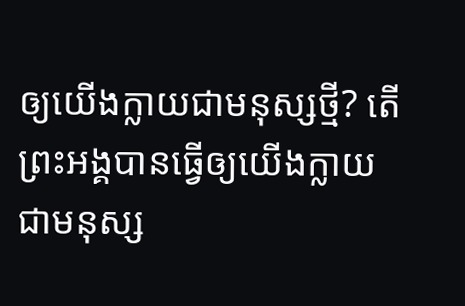ឲ្យយើងក្លាយជាមនុស្សថ្មី? តើព្រះអង្គបានធ្វើឲ្យយើងក្លាយជាមនុស្ស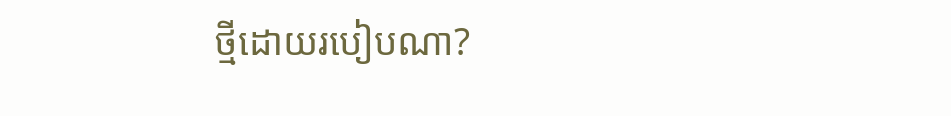ថ្មីដោយរបៀបណា?